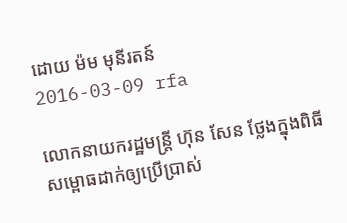ដោយ ម៉ម មុនីរតន៍
2016-03-09 rfa

លោកនាយករដ្ឋមន្ត្រី ហ៊ុន សែន ថ្លែងក្នុងពិធីសម្ពោធដាក់ឲ្យប្រើប្រាស់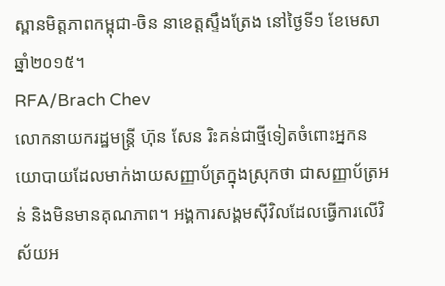ស្ពានមិត្តភាពកម្ពុជា-ចិន នាខេត្តស្ទឹងត្រែង នៅថ្ងៃទី១ ខែមេសា ឆ្នាំ២០១៥។
RFA/Brach Chev
លោកនាយករដ្ឋមន្ត្រី ហ៊ុន សែន រិះគន់ជាថ្មីទៀតចំពោះអ្នកនយោបាយដែលមាក់ងាយសញ្ញាប័ត្រក្នុងស្រុកថា ជាសញ្ញាប័ត្រអន់ និងមិនមានគុណភាព។ អង្គការសង្គមស៊ីវិលដែលធ្វើការលើវិស័យអ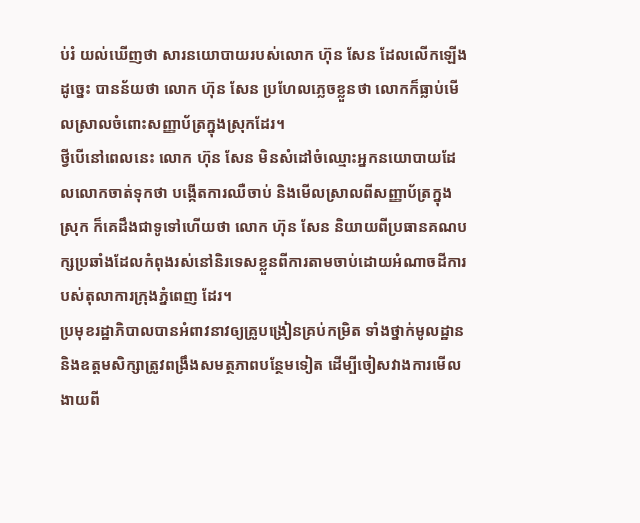ប់រំ យល់ឃើញថា សារនយោបាយរបស់លោក ហ៊ុន សែន ដែលលើកឡើងដូច្នេះ បានន័យថា លោក ហ៊ុន សែន ប្រហែលភ្លេចខ្លួនថា លោកក៏ធ្លាប់មើលស្រាលចំពោះសញ្ញាប័ត្រក្នុងស្រុកដែរ។
ថ្វីបើនៅពេលនេះ លោក ហ៊ុន សែន មិនសំដៅចំឈ្មោះអ្នកនយោបាយដែលលោកចាត់ទុកថា បង្កើតការឈឺចាប់ និងមើលស្រាលពីសញ្ញាប័ត្រក្នុងស្រុក ក៏គេដឹងជាទូទៅហើយថា លោក ហ៊ុន សែន និយាយពីប្រធានគណបក្សប្រឆាំងដែលកំពុងរស់នៅនិរទេសខ្លួនពីការតាមចាប់ដោយអំណាចដីការបស់តុលាការក្រុងភ្នំពេញ ដែរ។
ប្រមុខរដ្ឋាភិបាលបានអំពាវនាវឲ្យគ្រូបង្រៀនគ្រប់កម្រិត ទាំងថ្នាក់មូលដ្ឋាន និងឧត្ដមសិក្សាត្រូវពង្រឹងសមត្ថភាពបន្ថែមទៀត ដើម្បីចៀសវាងការមើលងាយពី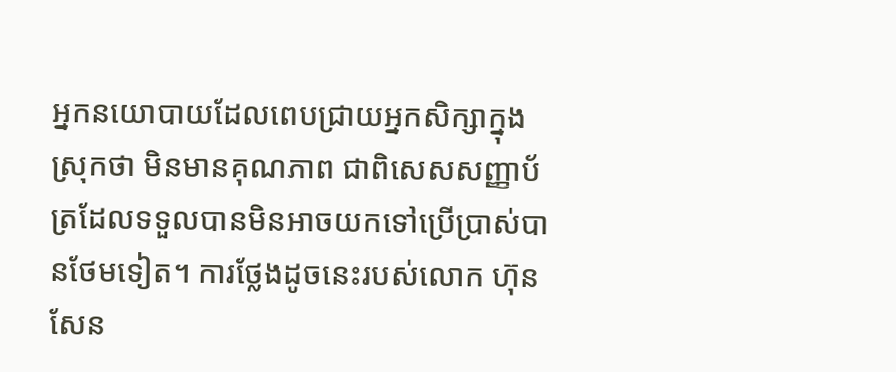អ្នកនយោបាយដែលពេបជ្រាយអ្នកសិក្សាក្នុងស្រុកថា មិនមានគុណភាព ជាពិសេសសញ្ញាប័ត្រដែលទទួលបានមិនអាចយកទៅប្រើប្រាស់បានថែមទៀត។ ការថ្លែងដូចនេះរបស់លោក ហ៊ុន សែន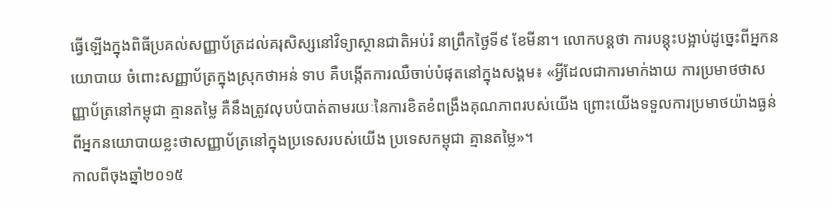ធ្វើឡើងក្នុងពិធីប្រគល់សញ្ញាប័ត្រដល់គរុសិស្សនៅវិទ្យាស្ថានជាតិអប់រំ នាព្រឹកថ្ងៃទី៩ ខែមីនា។ លោកបន្តថា ការបន្តុះបង្អាប់ដូច្នេះពីអ្នកនយោបាយ ចំពោះសញ្ញាប័ត្រក្នុងស្រុកថាអន់ ទាប គឺបង្កើតការឈឺចាប់បំផុតនៅក្នុងសង្គម៖ «អ្វីដែលជាការមាក់ងាយ ការប្រមាថថាសញ្ញាប័ត្រនៅកម្ពុជា គ្មានតម្លៃ គឺនឹងត្រូវលុបបំបាត់តាមរយៈនៃការខិតខំពង្រឹងគុណភាពរបស់យើង ព្រោះយើងទទួលការប្រមាថយ៉ាងធ្ងន់ពីអ្នកនយោបាយខ្លះថាសញ្ញាប័ត្រនៅក្នុងប្រទេសរបស់យើង ប្រទេសកម្ពុជា គ្មានតម្លៃ»។
កាលពីចុងឆ្នាំ២០១៥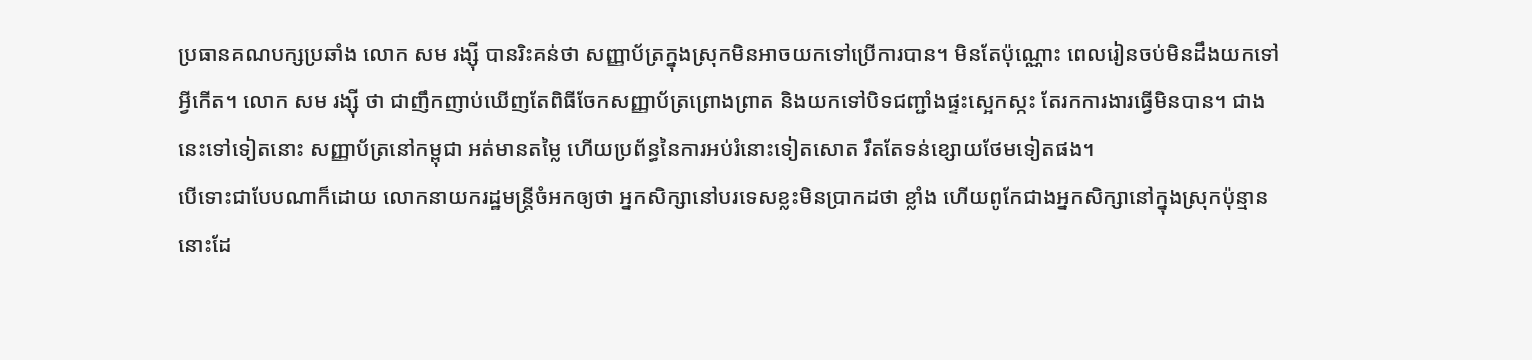ប្រធានគណបក្សប្រឆាំង លោក សម រង្ស៊ី បានរិះគន់ថា សញ្ញាប័ត្រក្នុងស្រុកមិនអាចយកទៅប្រើការបាន។ មិនតែប៉ុណ្ណោះ ពេលរៀនចប់មិនដឹងយកទៅអ្វីកើត។ លោក សម រង្ស៊ី ថា ជាញឹកញាប់ឃើញតែពិធីចែកសញ្ញាប័ត្រព្រោងព្រាត និងយកទៅបិទជញ្ជាំងផ្ទះស្អេកស្កះ តែរកការងារធ្វើមិនបាន។ ជាងនេះទៅទៀតនោះ សញ្ញាប័ត្រនៅកម្ពុជា អត់មានតម្លៃ ហើយប្រព័ន្ធនៃការអប់រំនោះទៀតសោត រឹតតែទន់ខ្សោយថែមទៀតផង។
បើទោះជាបែបណាក៏ដោយ លោកនាយករដ្ឋមន្ត្រីចំអកឲ្យថា អ្នកសិក្សានៅបរទេសខ្លះមិនប្រាកដថា ខ្លាំង ហើយពូកែជាងអ្នកសិក្សានៅក្នុងស្រុកប៉ុន្មាននោះដែ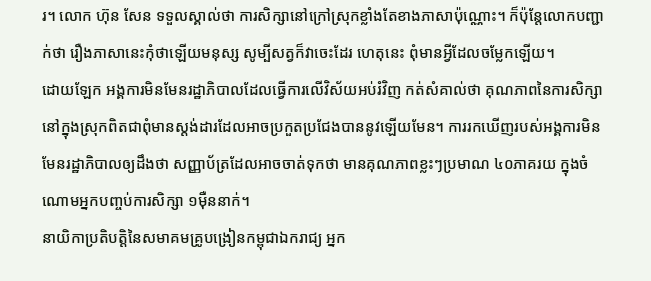រ។ លោក ហ៊ុន សែន ទទួលស្គាល់ថា ការសិក្សានៅក្រៅស្រុកខ្លាំងតែខាងភាសាប៉ុណ្ណោះ។ ក៏ប៉ុន្តែលោកបញ្ជាក់ថា រឿងភាសានេះកុំថាឡើយមនុស្ស សូម្បីសត្វក៏វាចេះដែរ ហេតុនេះ ពុំមានអ្វីដែលចម្លែកឡើយ។
ដោយឡែក អង្គការមិនមែនរដ្ឋាភិបាលដែលធ្វើការលើវិស័យអប់រំវិញ កត់សំគាល់ថា គុណភាពនៃការសិក្សានៅក្នុងស្រុកពិតជាពុំមានស្តង់ដារដែលអាចប្រកួតប្រជែងបាននូវឡើយមែន។ ការរកឃើញរបស់អង្គការមិនមែនរដ្ឋាភិបាលឲ្យដឹងថា សញ្ញាប័ត្រដែលអាចចាត់ទុកថា មានគុណភាពខ្លះៗប្រមាណ ៤០ភាគរយ ក្នុងចំណោមអ្នកបញ្ចប់ការសិក្សា ១ម៉ឺននាក់។
នាយិកាប្រតិបត្តិនៃសមាគមគ្រូបង្រៀនកម្ពុជាឯករាជ្យ អ្នក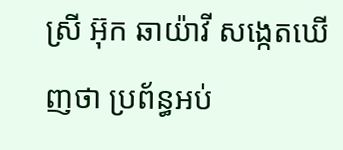ស្រី អ៊ុក ឆាយ៉ាវី សង្កេតឃើញថា ប្រព័ន្ធអប់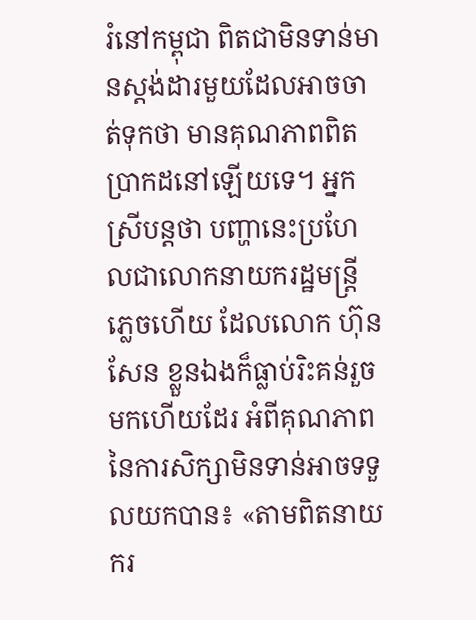រំនៅកម្ពុជា ពិតជាមិនទាន់មានស្តង់ដារមួយដែលអាចចាត់ទុកថា មានគុណភាពពិតប្រាកដនៅឡើយទេ។ អ្នកស្រីបន្តថា បញ្ហានេះប្រហែលជាលោកនាយករដ្ឋមន្ត្រីភ្លេចហើយ ដែលលោក ហ៊ុន សែន ខ្លួនឯងក៏ធ្លាប់រិះគន់រួចមកហើយដែរ អំពីគុណភាពនៃការសិក្សាមិនទាន់អាចទទួលយកបាន៖ «តាមពិតនាយករ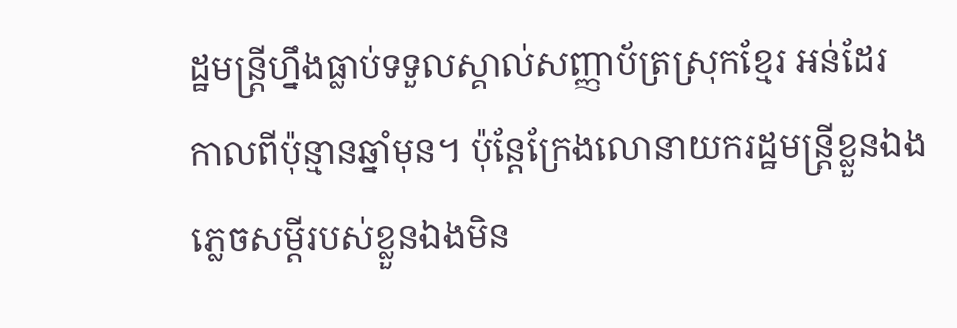ដ្ឋមន្ត្រីហ្នឹងធ្លាប់ទទួលស្គាល់សញ្ញាប័ត្រស្រុកខ្មែរ អន់ដែរ កាលពីប៉ុន្មានឆ្នាំមុន។ ប៉ុន្តែក្រែងលោនាយករដ្ឋមន្ត្រីខ្លួនឯងភ្លេចសម្ដីរបស់ខ្លួនឯងមិន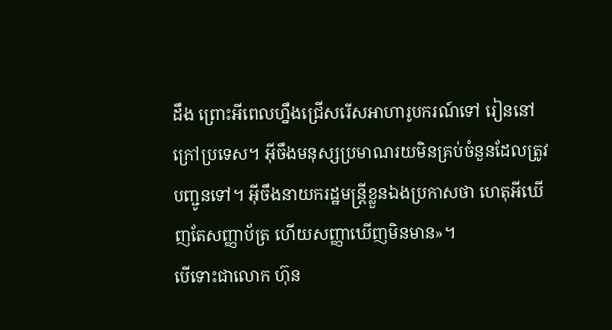ដឹង ព្រោះអីពេលហ្នឹងជ្រើសរើសអាហារូបករណ៍ទៅ រៀននៅក្រៅប្រទេស។ អ៊ីចឹងមនុស្សប្រមាណរយមិនគ្រប់ចំនួនដែលត្រូវបញ្ជូនទៅ។ អ៊ីចឹងនាយករដ្ឋមន្ត្រីខ្លួនឯងប្រកាសថា ហេតុអីឃើញតែសញ្ញាប័ត្រ ហើយសញ្ញាឃើញមិនមាន»។
បើទោះជាលោក ហ៊ុន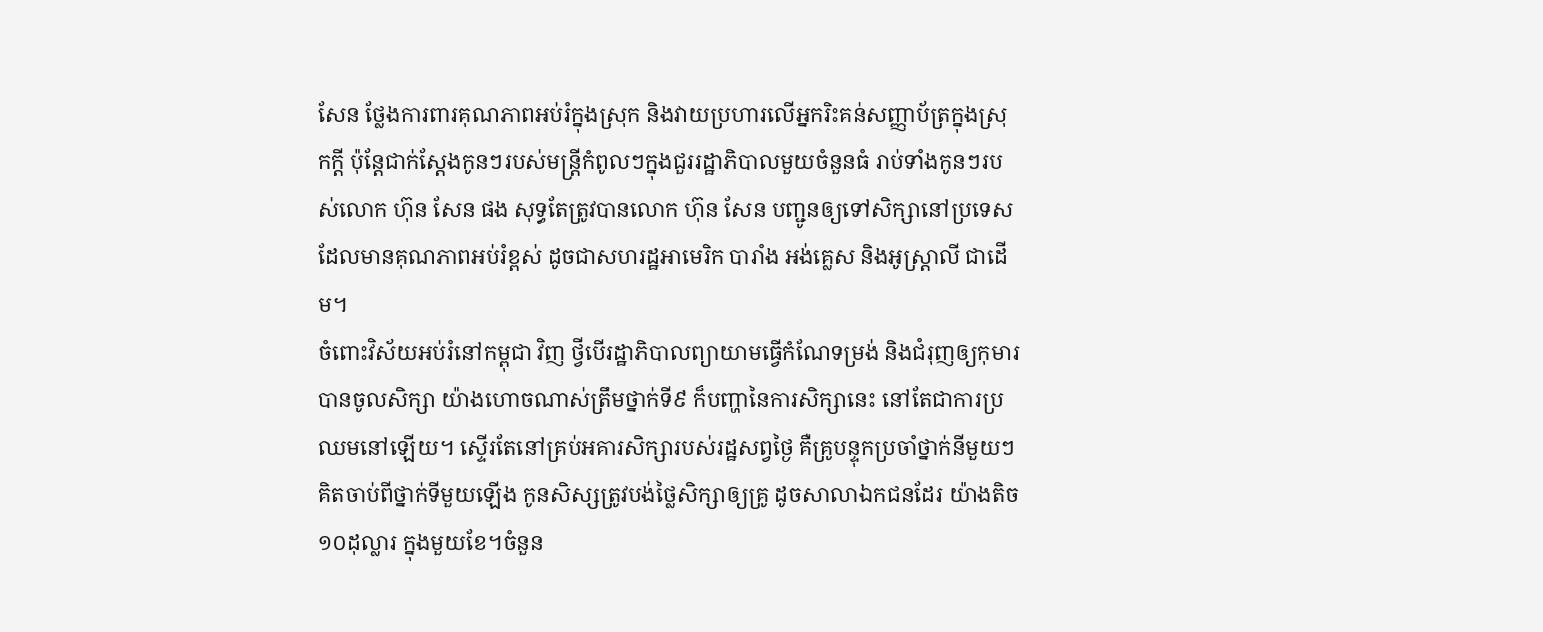សែន ថ្លែងការពារគុណភាពអប់រំក្នុងស្រុក និងវាយប្រហារលើអ្នករិះគន់សញ្ញាប័ត្រក្នុងស្រុកក្តី ប៉ុន្តែជាក់ស្ដែងកូនៗរបស់មន្ត្រីកំពូលៗក្នុងជួររដ្ឋាភិបាលមួយចំនួនធំ រាប់ទាំងកូនៗរបស់លោក ហ៊ុន សែន ផង សុទ្ធតែត្រូវបានលោក ហ៊ុន សែន បញ្ជូនឲ្យទៅសិក្សានៅប្រទេសដែលមានគុណភាពអប់រំខ្ពស់ ដូចជាសហរដ្ឋអាមេរិក បារាំង អង់គ្លេស និងអូស្ត្រាលី ជាដើម។
ចំពោះវិស័យអប់រំនៅកម្ពុជា វិញ ថ្វីបើរដ្ឋាភិបាលព្យាយាមធ្វើកំណែទម្រង់ និងជំរុញឲ្យកុមារបានចូលសិក្សា យ៉ាងហោចណាស់ត្រឹមថ្នាក់ទី៩ ក៏បញ្ហានៃការសិក្សានេះ នៅតែជាការប្រឈមនៅឡើយ។ ស្ទើរតែនៅគ្រប់អគារសិក្សារបស់រដ្ឋសព្វថ្ងៃ គឺគ្រូបន្ទុកប្រចាំថ្នាក់នីមួយៗ គិតចាប់ពីថ្នាក់ទីមួយឡើង កូនសិស្សត្រូវបង់ថ្លៃសិក្សាឲ្យគ្រូ ដូចសាលាឯកជនដែរ យ៉ាងតិច ១០ដុល្លារ ក្នុងមួយខែ។ចំនួន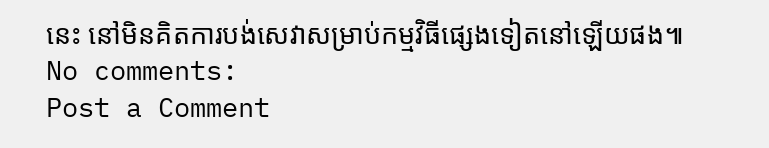នេះ នៅមិនគិតការបង់សេវាសម្រាប់កម្មវិធីផ្សេងទៀតនៅឡើយផង៕
No comments:
Post a Comment